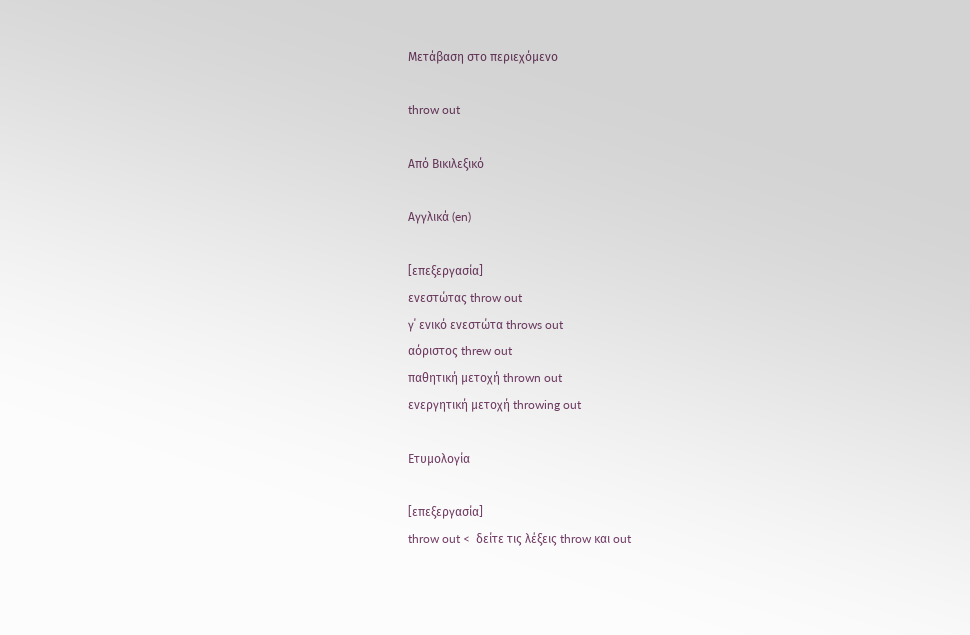Μετάβαση στο περιεχόμενο

throw out

Από Βικιλεξικό

Αγγλικά (en)

[επεξεργασία]
ενεστώτας throw out
γ΄ ενικό ενεστώτα throws out
αόριστος threw out
παθητική μετοχή thrown out
ενεργητική μετοχή throwing out

Ετυμολογία

[επεξεργασία]
throw out <  δείτε τις λέξεις throw και out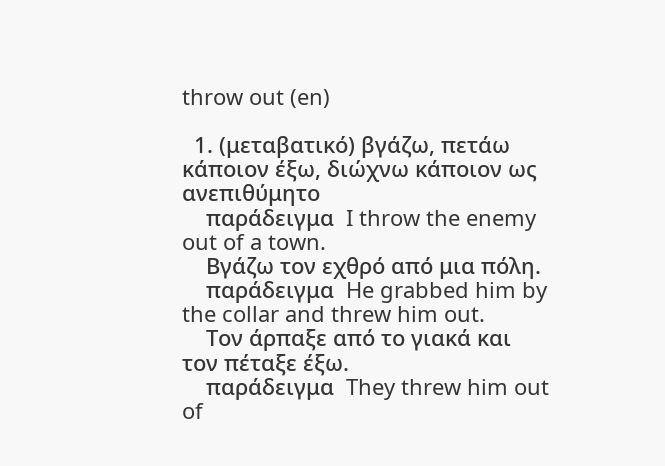throw out (en)

  1. (μεταβατικό) βγάζω, πετάω κάποιον έξω, διώχνω κάποιον ως ανεπιθύμητο
    παράδειγμα  I throw the enemy out of a town.
    Βγάζω τον εχθρό από μια πόλη.
    παράδειγμα  He grabbed him by the collar and threw him out.
    Tον άρπαξε από το γιακά και τον πέταξε έξω.
    παράδειγμα  They threw him out of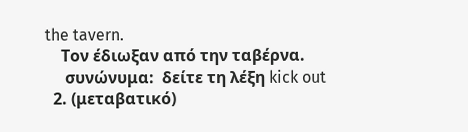the tavern.
    Τον έδιωξαν από την ταβέρνα.
     συνώνυμα:  δείτε τη λέξη kick out
  2. (μεταβατικό)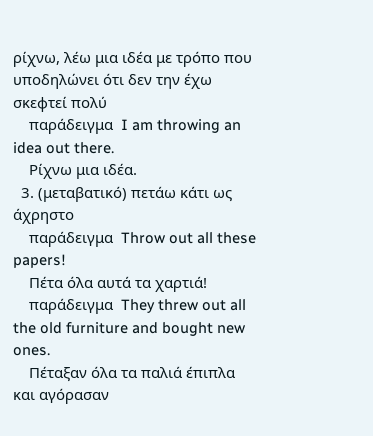ρίχνω, λέω μια ιδέα με τρόπο που υποδηλώνει ότι δεν την έχω σκεφτεί πολύ
    παράδειγμα  I am throwing an idea out there.
    Ρίχνω μια ιδέα.
  3. (μεταβατικό) πετάω κάτι ως άχρηστο
    παράδειγμα  Throw out all these papers!
    Πέτα όλα αυτά τα χαρτιά!
    παράδειγμα  They threw out all the old furniture and bought new ones.
    Πέταξαν όλα τα παλιά έπιπλα και αγόρασαν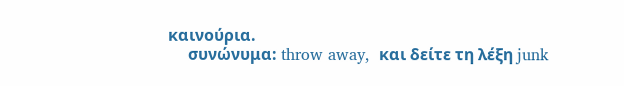καινούρια.
     συνώνυμα: throw away,  και δείτε τη λέξη junk